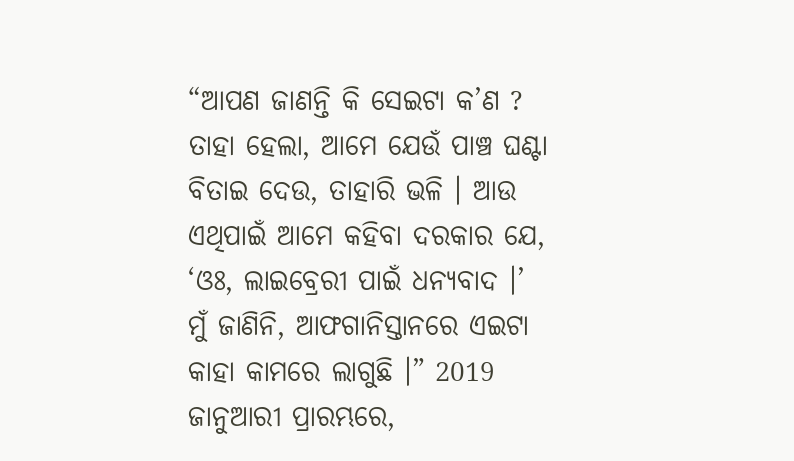“ଆପଣ ଜାଣନ୍ତି କି ସେଇଟା କ’ଣ ? ତାହା ହେଲା, ଆମେ ଯେଉଁ ପାଞ୍ଚ ଘଣ୍ଟା ବିତାଇ ଦେଉ, ତାହାରି ଭଳି । ଆଉ ଏଥିପାଇଁ ଆମେ କହିବା ଦରକାର ଯେ, ‘ଓଃ, ଲାଇବ୍ରେରୀ ପାଇଁ ଧନ୍ୟବାଦ ।’ ମୁଁ ଜାଣିନି, ଆଫଗାନିସ୍ତାନରେ ଏଇଟା କାହା କାମରେ ଲାଗୁଛି ।” 2019 ଜାନୁଆରୀ ପ୍ରାରମ୍ଭରେ,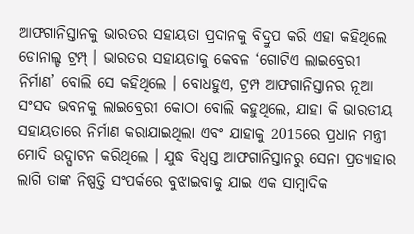ଆଫଗାନିସ୍ତାନକୁ ଭାରତର ସହାୟତା ପ୍ରଦାନକୁ ବିଦ୍ରୁପ କରି ଏହା କହିଥିଲେ ଡୋନାଲ୍ଡ ଟ୍ରମ୍ପ୍ । ଭାରତର ସହାୟତାକୁ କେବଳ ‘ଗୋଟିଏ ଲାଇବ୍ରେରୀ ନିର୍ମାଣ’ ବୋଲି ସେ କହିଥିଲେ । ବୋଧହୁଏ, ଟ୍ରମ୍ପ ଆଫଗାନିସ୍ତାନର ନୂଆ ସଂସଦ ଭବନକୁ ଲାଇବ୍ରେରୀ କୋଠା ବୋଲି କହୁଥିଲେ, ଯାହା କି ଭାରତୀୟ ସହାୟତାରେ ନିର୍ମାଣ କରାଯାଇଥିଲା ଏବଂ ଯାହାକୁ 2015ରେ ପ୍ରଧାନ ମନ୍ତ୍ରୀ ମୋଦି ଉଦ୍ଘାଟନ କରିଥିଲେ । ଯୁଦ୍ଧ ବିଧ୍ବସ୍ତ ଆଫଗାନିସ୍ତାନରୁ ସେନା ପ୍ରତ୍ୟାହାର ଲାଗି ତାଙ୍କ ନିଷ୍ପତ୍ତି ସଂପର୍କରେ ବୁଝାଇବାକୁ ଯାଇ ଏକ ସାମ୍ବାଦିକ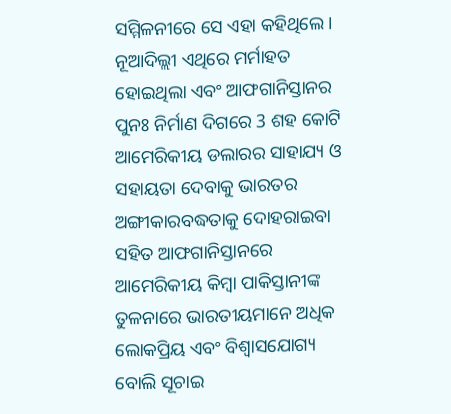ସମ୍ମିଳନୀରେ ସେ ଏହା କହିଥିଲେ । ନୂଆଦିଲ୍ଲୀ ଏଥିରେ ମର୍ମାହତ ହୋଇଥିଲା ଏବଂ ଆଫଗାନିସ୍ତାନର ପୁନଃ ନିର୍ମାଣ ଦିଗରେ 3 ଶହ କୋଟି ଆମେରିକୀୟ ଡଲାରର ସାହାଯ୍ୟ ଓ ସହାୟତା ଦେବାକୁ ଭାରତର ଅଙ୍ଗୀକାରବଦ୍ଧତାକୁ ଦୋହରାଇବା ସହିତ ଆଫଗାନିସ୍ତାନରେ ଆମେରିକୀୟ କିମ୍ବା ପାକିସ୍ତାନୀଙ୍କ ତୁଳନାରେ ଭାରତୀୟମାନେ ଅଧିକ ଲୋକପ୍ରିୟ ଏବଂ ବିଶ୍ବାସଯୋଗ୍ୟ ବୋଲି ସୂଚାଇ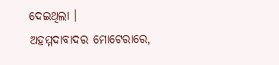ଦେଇଥିଲା ।
ଅହମ୍ମଦାବାଦର ମୋଟେରାରେ,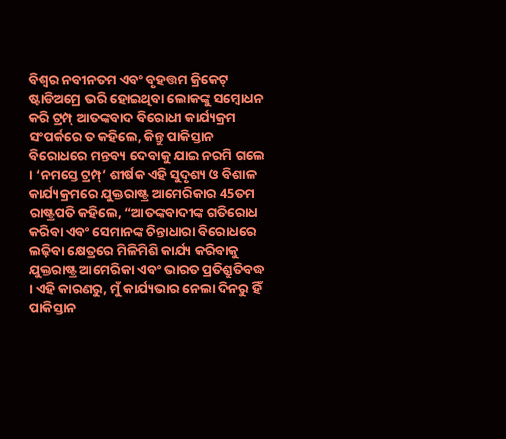ବିଶ୍ବର ନବୀନତମ ଏବଂ ବୃହତ୍ତମ କ୍ରିକେଟ୍ ଷ୍ଟାଡିଅମ୍ରେ ଭରି ହୋଇଥିବା ଲୋକଙ୍କୁ ସମ୍ବୋଧନ କରି ଟ୍ରମ୍ପ୍ ଆତଙ୍କବାଦ ବିରୋଧୀ କାର୍ଯ୍ୟକ୍ରମ ସଂପର୍କରେ ତ କହିଲେ, କିନ୍ତୁ ପାକିସ୍ତାନ ବିରୋଧରେ ମନ୍ତବ୍ୟ ଦେବାକୁ ଯାଇ ନରମି ଗଲେ । ‘ନମସ୍ତେ ଟ୍ରମ୍ପ୍’ ଶୀର୍ଷକ ଏହି ସୁଦୃଶ୍ୟ ଓ ବିଶାଳ କାର୍ଯ୍ୟକ୍ରମରେ ଯୁକ୍ତରାଷ୍ଟ୍ର ଆମେରିକାର 45ତମ ରାଷ୍ଟ୍ରପତି କହିଲେ, “ଆତଙ୍କବାଦୀଙ୍କ ଗତିରୋଧ କରିବା ଏବଂ ସେମାନଙ୍କ ଚିନ୍ତାଧାରା ବିରୋଧରେ ଲଢ଼ିବା କ୍ଷେତ୍ରରେ ମିଳିମିଶି କାର୍ଯ୍ୟ କରିବାକୁ ଯୁକ୍ତରାଷ୍ଟ୍ର ଆମେରିକା ଏବଂ ଭାରତ ପ୍ରତିଶ୍ରୁତିବଦ୍ଧ । ଏହି କାରଣରୁ, ମୁଁ କାର୍ଯ୍ୟଭାର ନେଲା ଦିନରୁ ହିଁ ପାକିସ୍ତାନ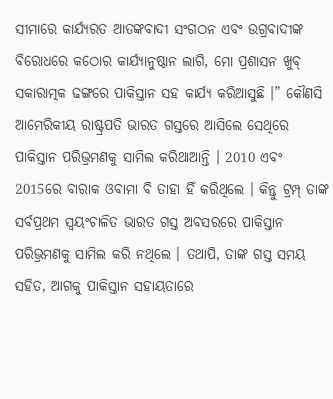ସୀମାରେ କାର୍ଯ୍ୟରତ ଆତଙ୍କବାଦୀ ସଂଗଠନ ଏବଂ ଉଗ୍ରବାଦୀଙ୍କ ବିରୋଧରେ କଠୋର କାର୍ଯ୍ୟାନୁଷ୍ଠାନ ଲାଗି, ମୋ ପ୍ରଶାସନ ଖୁବ୍ ସକାରାତ୍ମକ ଢଙ୍ଗରେ ପାକିସ୍ତାନ ସହ କାର୍ଯ୍ୟ କରିଆସୁଛି ।” କୌଣସି ଆମେରିକୀୟ ରାଷ୍ଟ୍ରପତି ଭାରତ ଗସ୍ତରେ ଆସିଲେ ସେଥିରେ ପାକିସ୍ତାନ ପରିଭ୍ରମଣକୁ ସାମିଲ କରିଥାଆନ୍ତି । 2010 ଏବଂ 2015ରେ ବାରାକ ଓବାମା ବି ତାହା ହିଁ କରିଥିଲେ । କିନ୍ତୁ ଟ୍ରମ୍ପ୍ ତାଙ୍କ ସର୍ବପ୍ରଥମ ସ୍ବୟଂଚାଳିତ ଭାରତ ଗସ୍ତ ଅବସରରେ ପାକିସ୍ତାନ ପରିଭ୍ରମଣକୁ ସାମିଲ କରି ନଥିଲେ । ତଥାପି, ତାଙ୍କ ଗସ୍ତ ସମୟ ସହିତ, ଆଗକୁ ପାକିସ୍ତାନ ସହାୟତାରେ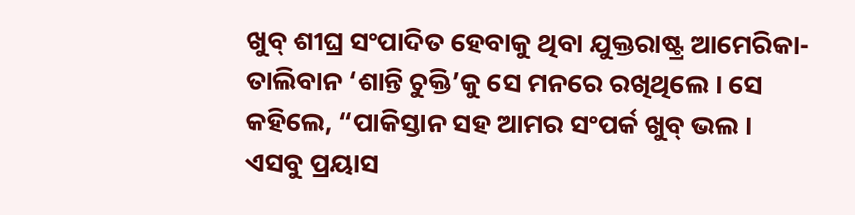ଖୁବ୍ ଶୀଘ୍ର ସଂପାଦିତ ହେବାକୁ ଥିବା ଯୁକ୍ତରାଷ୍ଟ୍ର ଆମେରିକା-ତାଲିବାନ ‘ଶାନ୍ତି ଚୁକ୍ତି’କୁ ସେ ମନରେ ରଖିଥିଲେ । ସେ କହିଲେ, “ପାକିସ୍ତାନ ସହ ଆମର ସଂପର୍କ ଖୁବ୍ ଭଲ ।
ଏସବୁ ପ୍ରୟାସ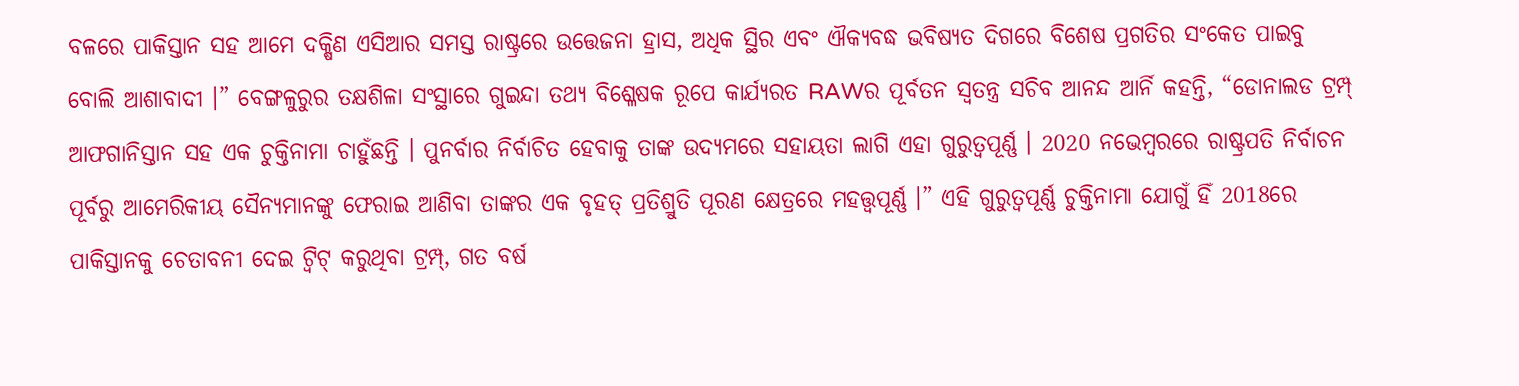ବଳରେ ପାକିସ୍ତାନ ସହ ଆମେ ଦକ୍ଷିଣ ଏସିଆର ସମସ୍ତ ରାଷ୍ଟ୍ରରେ ଉତ୍ତେଜନା ହ୍ରାସ, ଅଧିକ ସ୍ଥିର ଏବଂ ଐକ୍ୟବଦ୍ଧ ଭବିଷ୍ୟତ ଦିଗରେ ବିଶେଷ ପ୍ରଗତିର ସଂକେତ ପାଇବୁ ବୋଲି ଆଶାବାଦୀ ।” ବେଙ୍ଗଳୁରୁର ତକ୍ଷଶିଳା ସଂସ୍ଥାରେ ଗୁଇନ୍ଦା ତଥ୍ୟ ବିଶ୍ଳେଷକ ରୂପେ କାର୍ଯ୍ୟରତ RAWର ପୂର୍ବତନ ସ୍ବତନ୍ତ୍ର ସଚିବ ଆନନ୍ଦ ଆର୍ନି କହନ୍ତି, “ଡୋନାଲଡ ଟ୍ରମ୍ପ୍ ଆଫଗାନିସ୍ତାନ ସହ ଏକ ଚୁକ୍ତିନାମା ଚାହୁଁଛନ୍ତି । ପୁନର୍ବାର ନିର୍ବାଚିତ ହେବାକୁ ତାଙ୍କ ଉଦ୍ୟମରେ ସହାୟତା ଲାଗି ଏହା ଗୁରୁତ୍ବପୂର୍ଣ୍ଣ । 2020 ନଭେମ୍ବରରେ ରାଷ୍ଟ୍ରପତି ନିର୍ବାଚନ ପୂର୍ବରୁ ଆମେରିକୀୟ ସୈନ୍ୟମାନଙ୍କୁ ଫେରାଇ ଆଣିବା ତାଙ୍କର ଏକ ବୃହତ୍ ପ୍ରତିଶ୍ରୁତି ପୂରଣ କ୍ଷେତ୍ରରେ ମହତ୍ତ୍ବପୂର୍ଣ୍ଣ ।” ଏହି ଗୁରୁତ୍ବପୂର୍ଣ୍ଣ ଚୁକ୍ତିନାମା ଯୋଗୁଁ ହିଁ 2018ରେ ପାକିସ୍ତାନକୁ ଚେତାବନୀ ଦେଇ ଟ୍ବିଟ୍ କରୁଥିବା ଟ୍ରମ୍ପ୍, ଗତ ବର୍ଷ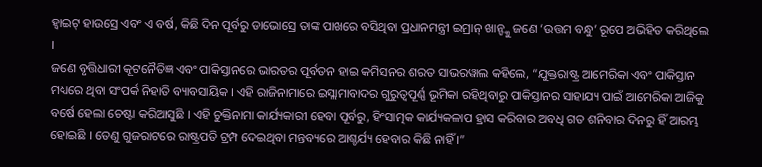ହ୍ବାଇଟ୍ ହାଉସ୍ରେ ଏବଂ ଏ ବର୍ଷ, କିଛି ଦିନ ପୂର୍ବରୁ ଡାଭୋସ୍ରେ ତାଙ୍କ ପାଖରେ ବସିଥିବା ପ୍ରଧାନମନ୍ତ୍ରୀ ଇମ୍ରାନ୍ ଖାନ୍ଙ୍କୁ ଜଣେ ‘ଉତ୍ତମ ବନ୍ଧୁ’ ରୂପେ ଅଭିହିତ କରିଥିଲେ ।
ଜଣେ ବୃତ୍ତିଧାରୀ କୂଟନୈତିଜ୍ଞ ଏବଂ ପାକିସ୍ତାନରେ ଭାରତର ପୂର୍ବତନ ହାଇ କମିସନର ଶରତ ସାଭରୱାଲ କହିଲେ, “ଯୁକ୍ତରାଷ୍ଟ୍ର ଆମେରିକା ଏବଂ ପାକିସ୍ତାନ ମଧ୍ୟରେ ଥିବା ସଂପର୍କ ନିହାତି ବ୍ୟାବସାୟିକ । ଏହି ରାଜିନାମାରେ ଇସ୍ଲାମାବାଦର ଗୁରୁତ୍ବପୂର୍ଣ୍ଣ ଭୂମିକା ରହିଥିବାରୁ ପାକିସ୍ତାନର ସାହାଯ୍ୟ ପାଇଁ ଆମେରିକା ଆଜିକୁ ବର୍ଷେ ହେଲା ଚେଷ୍ଟା କରିଆସୁଛି । ଏହି ଚୁକ୍ତିନାମା କାର୍ଯ୍ୟକାରୀ ହେବା ପୂର୍ବରୁ, ହିଂସାତ୍ମକ କାର୍ଯ୍ୟକଳାପ ହ୍ରାସ କରିବାର ଅବଧି ଗତ ଶନିବାର ଦିନରୁ ହିଁ ଆରମ୍ଭ ହୋଇଛି । ତେଣୁ ଗୁଜରାଟରେ ରାଷ୍ଟ୍ରପତି ଟ୍ରମ୍ପ ଦେଇଥିବା ମନ୍ତବ୍ୟରେ ଆଶ୍ଚର୍ଯ୍ୟ ହେବାର କିଛି ନାହିଁ ।”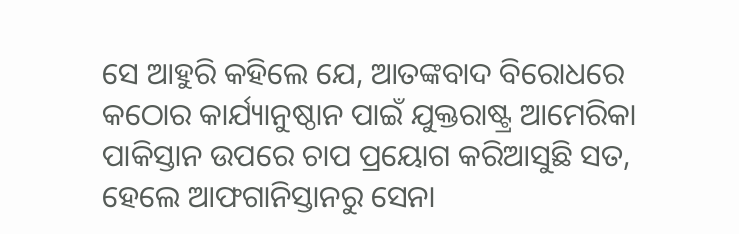ସେ ଆହୁରି କହିଲେ ଯେ, ଆତଙ୍କବାଦ ବିରୋଧରେ କଠୋର କାର୍ଯ୍ୟାନୁଷ୍ଠାନ ପାଇଁ ଯୁକ୍ତରାଷ୍ଟ୍ର ଆମେରିକା ପାକିସ୍ତାନ ଉପରେ ଚାପ ପ୍ରୟୋଗ କରିଆସୁଛି ସତ, ହେଲେ ଆଫଗାନିସ୍ତାନରୁ ସେନା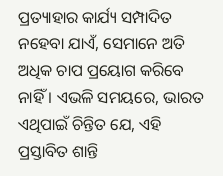ପ୍ରତ୍ୟାହାର କାର୍ଯ୍ୟ ସମ୍ପାଦିତ ନହେବା ଯାଏଁ, ସେମାନେ ଅତି ଅଧିକ ଚାପ ପ୍ରୟୋଗ କରିବେ ନାହିଁ । ଏଭଳି ସମୟରେ, ଭାରତ ଏଥିପାଇଁ ଚିନ୍ତିତ ଯେ, ଏହି ପ୍ରସ୍ତାବିତ ଶାନ୍ତି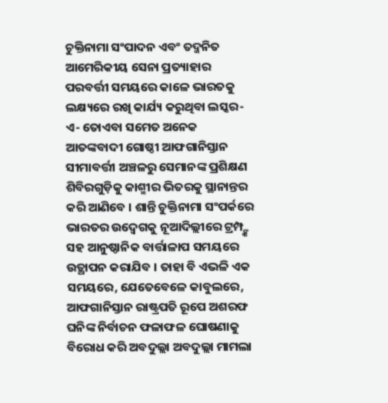ଚୁକ୍ତିନାମା ସଂପାଦନ ଏବଂ ତଦ୍ଜନିତ ଆମେରିକୀୟ ସେନା ପ୍ରତ୍ୟାହାର ପରବର୍ତ୍ତୀ ସମୟରେ କାଳେ ଭାରତକୁ ଲକ୍ଷ୍ୟରେ ରଖି କାର୍ଯ୍ୟ କରୁଥିବା ଲସ୍କର-ଏ- ତୋଏବା ସମେତ ଅନେକ ଆତଙ୍କବାଦୀ ଗୋଷ୍ଠୀ ଆଫଗାନିସ୍ତାନ ସୀମାବର୍ତ୍ତୀ ଅଞ୍ଚଳରୁ ସେମାନଙ୍କ ପ୍ରଶିକ୍ଷଣ ଶିବିରଗୁଡ଼ିକୁ କାଶ୍ମୀର ଭିତରକୁ ସ୍ଥାନାନ୍ତର କରି ଆଣିବେ । ଶାନ୍ତି ଚୁକ୍ତିନାମା ସଂପର୍କରେ ଭାରତର ଉଦ୍ବେଗକୁ ନୂଆଦିଲ୍ଲୀରେ ଟ୍ରମ୍ପ୍ଙ୍କ ସହ ଆନୁଷ୍ଠାନିକ ବାର୍ତ୍ତାଳାପ ସମୟରେ ଉତ୍ଥାପନ କରାଯିବ । ତାହା ବି ଏଭଳି ଏକ ସମୟରେ, ଯେତେବେଳେ କାବୁଲରେ, ଆଫଗାନିସ୍ତାନ ରାଷ୍ଟ୍ରପତି ରୂପେ ଅଶରଫ ଘନିଙ୍କ ନିର୍ବାଚନ ଫଳାଫଳ ଘୋଷଣାକୁ ବିରୋଧ କରି ଅବଦୁଲ୍ଲା ଅବଦୁଲ୍ଲା ମାମଲା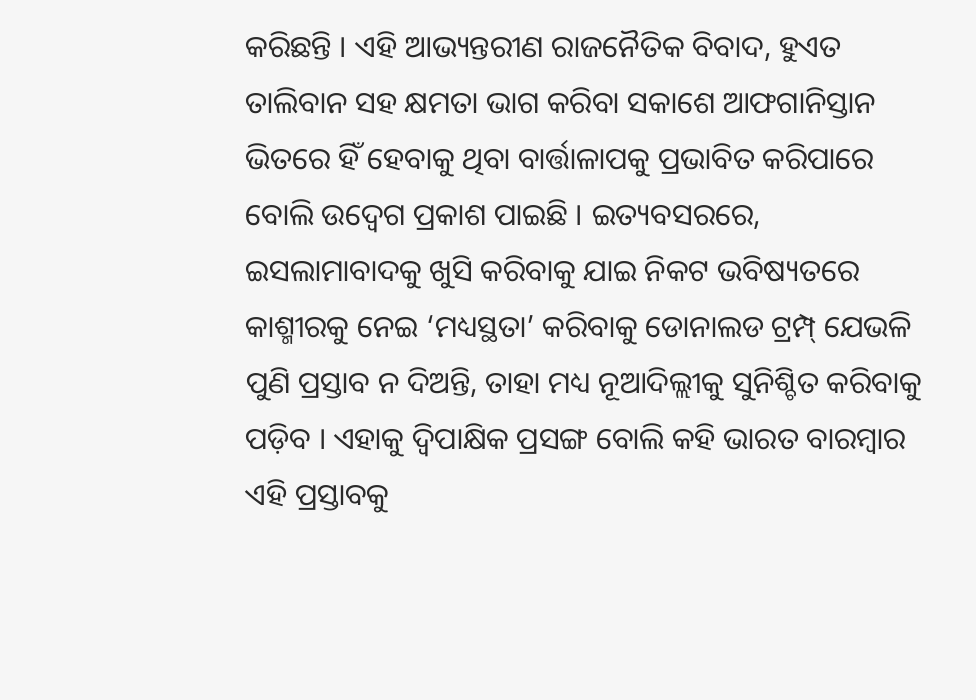କରିଛନ୍ତି । ଏହି ଆଭ୍ୟନ୍ତରୀଣ ରାଜନୈତିକ ବିବାଦ, ହୁଏତ ତାଲିବାନ ସହ କ୍ଷମତା ଭାଗ କରିବା ସକାଶେ ଆଫଗାନିସ୍ତାନ ଭିତରେ ହିଁ ହେବାକୁ ଥିବା ବାର୍ତ୍ତାଳାପକୁ ପ୍ରଭାବିତ କରିପାରେ ବୋଲି ଉଦ୍ବେଗ ପ୍ରକାଶ ପାଇଛି । ଇତ୍ୟବସରରେ, ଇସଲାମାବାଦକୁ ଖୁସି କରିବାକୁ ଯାଇ ନିକଟ ଭବିଷ୍ୟତରେ କାଶ୍ମୀରକୁ ନେଇ ‘ମଧ୍ୟସ୍ଥତା’ କରିବାକୁ ଡୋନାଲଡ ଟ୍ରମ୍ପ୍ ଯେଭଳି ପୁଣି ପ୍ରସ୍ତାବ ନ ଦିଅନ୍ତି, ତାହା ମଧ୍ୟ ନୂଆଦିଲ୍ଲୀକୁ ସୁନିଶ୍ଚିତ କରିବାକୁ ପଡ଼ିବ । ଏହାକୁ ଦ୍ବିପାକ୍ଷିକ ପ୍ରସଙ୍ଗ ବୋଲି କହି ଭାରତ ବାରମ୍ବାର ଏହି ପ୍ରସ୍ତାବକୁ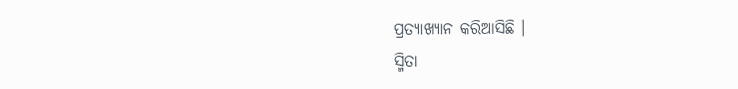ପ୍ରତ୍ୟାଖ୍ୟାନ କରିଆସିଛି ।
ସ୍ମିତା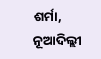ଶର୍ମା, ନୂଆଦିଲ୍ଲୀ